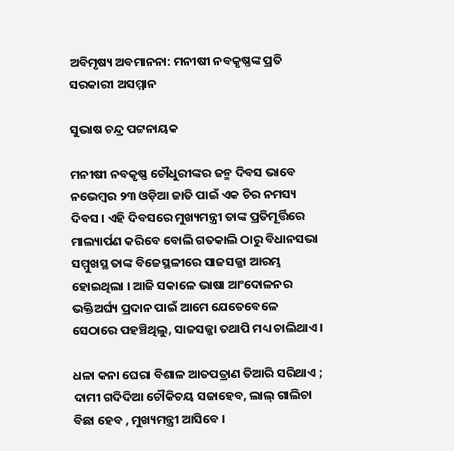ଅବିମୃଷ୍ୟ ଅବମାନନା: ମନୀଷୀ ନବକୃଷ୍ଣଙ୍କ ପ୍ରତି ସରକାରୀ ଅସମ୍ମାନ

ସୁଭାଷ ଚନ୍ଦ୍ର ପଟ୍ଟନାୟକ

ମନୀଷୀ ନବକୃଷ୍ଣ ଚୌଧୁରୀଙ୍କର ଜନ୍ମ ଦିବସ ଭାବେ ନଭେମ୍ବର ୨୩ ଓଡ଼ିଆ ଜାତି ପାଇଁ ଏକ ଚିର ନମସ୍ୟ ଦିବସ । ଏହି ଦିବସରେ ମୁଖ୍ୟମନ୍ତ୍ରୀ ତାଙ୍କ ପ୍ରତିମୂର୍ତ୍ତିରେ ମାଲ୍ୟାର୍ପଣ କରିବେ ବୋଲି ଗତକାଲି ଠାରୁ ବିଧାନସଭା ସମ୍ମୁଖସ୍ଥ ତାଙ୍କ ବିଜେସ୍ଥଳୀରେ ସାଜସଜ୍ଜା ଆରମ୍ଭ ହୋଇଥିଲା । ଆଜି ସକାଳେ ଭାଷା ଆଂଦୋଳନର ଭକ୍ତିଅର୍ଘ୍ୟ ପ୍ରଦାନ ପାଇଁ ଆମେ ଯେତେବେଳେ ସେଠାରେ ପହଞ୍ଚିଥିଲୁ, ସାଜସଜ୍ଜା ତଥାପି ମଧ୍ୟ ଚାଲିଥାଏ ।

ଧଳା କନା ଘେରା ବିଶାଳ ଆତପତ୍ରାଣ ତିଆରି ସରିଥାଏ ; ଦାମୀ ଗଦିଦିଆ ଚୌକିଚୟ ସଜାହେବ, ଲାଲ୍ ଗାଲିଚା ବିଛା ହେବ , ମୁଖ୍ୟମନ୍ତ୍ରୀ ଆସିବେ ।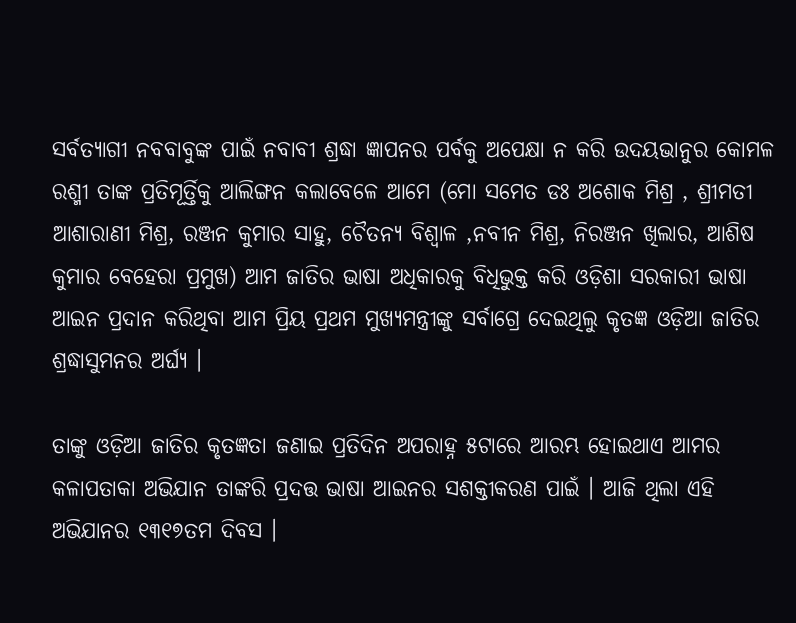ସର୍ବତ୍ୟାଗୀ ନବବାବୁଙ୍କ ପାଇଁ ନବାବୀ ଶ୍ରଦ୍ଧା ଜ୍ଞାପନର ପର୍ବକୁ ଅପେକ୍ଷା ନ କରି ଉଦୟଭାନୁର କୋମଳ ରଶ୍ମୀ ତାଙ୍କ ପ୍ରତିମୂର୍ତ୍ତିକୁ ଆଲିଙ୍ଗନ କଲାବେଳେ ଆମେ (ମୋ ସମେତ ଡଃ ଅଶୋକ ମିଶ୍ର , ଶ୍ରୀମତୀ ଆଶାରାଣୀ ମିଶ୍ର, ରଞ୍ଜନ କୁମାର ସାହୁ, ଚୈତନ୍ୟ ବିଶ୍ଵାଳ ,ନବୀନ ମିଶ୍ର, ନିରଞ୍ଜନ ଖିଲାର, ଆଶିଷ କୁମାର ବେହେରା ପ୍ରମୁଖ) ଆମ ଜାତିର ଭାଷା ଅଧିକାରକୁ ବିଧିଭୁକ୍ତ କରି ଓଡ଼ିଶା ସରକାରୀ ଭାଷା ଆଇନ ପ୍ରଦାନ କରିଥିବା ଆମ ପ୍ରିୟ ପ୍ରଥମ ମୁଖ୍ୟମନ୍ତ୍ରୀଙ୍କୁ ସର୍ବାଗ୍ରେ ଦେଇଥିଲୁ କୃତଜ୍ଞ ଓଡ଼ିଆ ଜାତିର ଶ୍ରଦ୍ଧାସୁମନର ଅର୍ଘ୍ୟ ।

ତାଙ୍କୁ ଓଡ଼ିଆ ଜାତିର କୃତଜ୍ଞତା ଜଣାଇ ପ୍ରତିଦିନ ଅପରାହ୍ନ ୫ଟାରେ ଆରମ୍ଭ ହୋଇଥାଏ ଆମର କଳାପତାକା ଅଭିଯାନ ତାଙ୍କରି ପ୍ରଦତ୍ତ ଭାଷା ଆଇନର ସଶକ୍ତୀକରଣ ପାଇଁ । ଆଜି ଥିଲା ଏହି ଅଭିଯାନର ୧୩୧୭ତମ ଦିବସ ।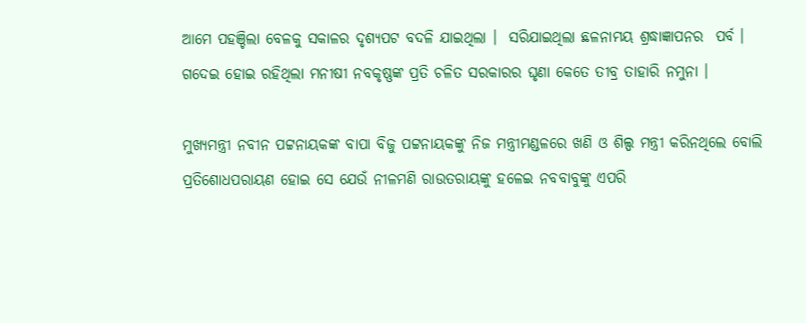ଆମେ ପହଞ୍ଚିଲା ବେଳକୁ ସକାଳର ଦୃଶ୍ୟପଟ ବଦଳି ଯାଇଥିଲା ।  ସରିଯାଇଥିଲା ଛଳନାମୟ ଶ୍ରଦ୍ଧାଜ୍ଞାପନର  ପର୍ବ । ଗଦେଇ ହୋଇ ରହିଥିଲା ମନୀଷୀ ନବକୃଷ୍ଣଙ୍କ ପ୍ରତି ଚଳିତ ସରକାରର ଘୃଣା କେତେ ତୀବ୍ର ତାହାରି ନମୁନା ।

ମୁଖ୍ୟମନ୍ତ୍ରୀ ନବୀନ ପଟ୍ଟନାୟକଙ୍କ ବାପା ବିଜୁ ପଟ୍ଟନାୟକଙ୍କୁ ନିଜ ମନ୍ତ୍ରୀମଣ୍ଡଳରେ ଖଣି ଓ ଶିଲ୍ପ ମନ୍ତ୍ରୀ କରିନଥିଲେ ବୋଲି ପ୍ରତିଶୋଧପରାୟଣ ହୋଇ ସେ ଯେଉଁ ନୀଳମଣି ରାଉତରାୟଙ୍କୁ ହଳେଇ ନବବାବୁଙ୍କୁ ଏପରି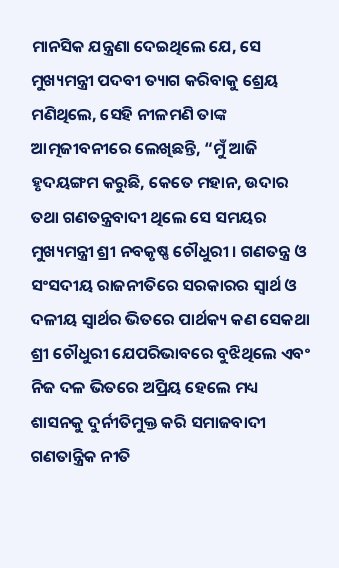ମାନସିକ ଯନ୍ତ୍ରଣା ଦେଇଥିଲେ ଯେ, ସେ ମୁଖ୍ୟମନ୍ତ୍ରୀ ପଦବୀ ତ୍ୟାଗ କରିବାକୁ ଶ୍ରେୟ ମଣିଥିଲେ, ସେହି ନୀଳମଣି ତାଙ୍କ ଆତ୍ମଜୀବନୀରେ ଲେଖିଛନ୍ତି, “ମୁଁ ଆଜି ହୃଦୟଙ୍ଗମ କରୁଛି, କେତେ ମହାନ, ଉଦାର ତଥା ଗଣତନ୍ତ୍ରବାଦୀ ଥିଲେ ସେ ସମୟର ମୁଖ୍ୟମନ୍ତ୍ରୀ ଶ୍ରୀ ନବକୃଷ୍ଣ ଚୌଧୁରୀ । ଗଣତନ୍ତ୍ର ଓ ସଂସଦୀୟ ରାଜନୀତିରେ ସରକାରର ସ୍ଵାର୍ଥ ଓ ଦଳୀୟ ସ୍ଵାର୍ଥର ଭିତରେ ପାର୍ଥକ୍ୟ କଣ ସେକଥା ଶ୍ରୀ ଚୌଧୁରୀ ଯେପରିଭାବରେ ବୁଝିଥିଲେ ଏବଂ ନିଜ ଦଳ ଭିତରେ ଅପ୍ରିୟ ହେଲେ ମଧ୍ୟ ଶାସନକୁ ଦୁର୍ନୀତିମୁକ୍ତ କରି ସମାଜବାଦୀ ଗଣତାନ୍ତ୍ରିକ ନୀତି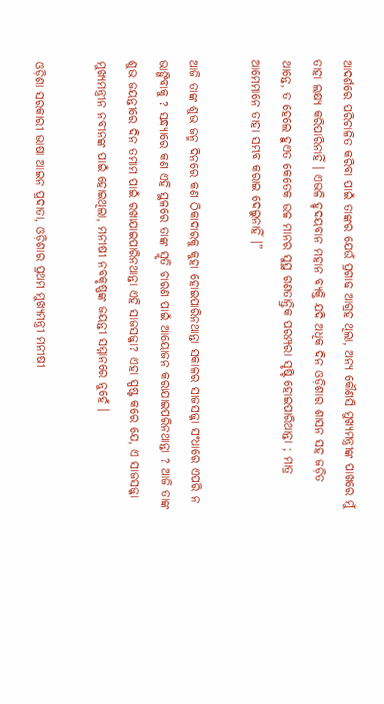ଆଦର୍ଶରେ ପରିଚାଳିତ କରିବା ପାଇଁ ତାଙ୍କର ଯେଉଁ ପ୍ରଗାଢ ଆଗ୍ରହ ଥିଲା, ଅନ୍ୟ କୌଣସି ମୁଖ୍ୟମନ୍ତ୍ରୀଙ୍କ ପାଖରେ ମୁଁ ତାହା ଲକ୍ଷ୍ୟ କରିପାରିନାହିଁ । ଏଭଳି ହୃଦୟବାନ ମହାନ ବ୍ୟକ୍ତି ଯଦି ଅଧିକ ଦିନ ଓଡ଼ିଶାର ଶାସନ ସହ ଜଡ଼ିତ ଥାନ୍ତେ, ତ ହେଲେ ହୁଏତ କେତେକ ଉଚ୍ଚ ମାନର ସୁସ୍ଥ ଗଣତାନ୍ତ୍ରିକ ପରମ୍ପରା ସୃଷ୍ଟି ହୋଇପାରିଥାନ୍ତା ; ମାତ୍ର ଆମେମାନେ ତାହା ସମ୍ଭବ କରାଇ ଦେଲୁନାହିଁ ।”

ଆଜି ତାଙ୍କ ଶୁଭ ଜନ୍ମ ଦିନରେ କଣ ଠିକାଦାରକୁ କୁହା ହୋଇପାରିନଥାନ୍ତା ସକାଳର ସାଜସଜ୍ଜା ସଂଧାରେ ଏପରି ନ ଭାଙ୍ଗିବାକୁ ? ସନ୍ଧ୍ୟାରେ କଣ ଏହି ସ୍ଥଳରେ ତାଙ୍କ ସ୍ମୃତି ଚାରଣ ପାଇଁ ଆୟୋଜନ କରାଯାଇପରିନଥାନ୍ତା ? ଆଜି ତାଙ୍କ ଶୁଭ ଜୟନ୍ତୀରେ ଦିନ ତମାମ ପାଇଁ ରଖାଯାଇପାରିନଥାନ୍ତା ଏହି ସାଜସଜ୍ଜା? ଏହା ସ୍ପଷ୍ଟ କରେ ଯେ, ଏ ସାଜସଜ୍ଜା ମୁଖ୍ୟମନ୍ତ୍ରୀନ ନବୀନଙ୍କ ପାଇଁ ହୋଇଥିଲା, ମନୀଷୀ ନବକୃଷ୍ଣଙ୍କ ଜୟନ୍ତୀ ସମ୍ମାନରେ ନୁହେଁ ।

ଓଡ଼ିଶା ସରକାରୀ ଭାଷା ଆଇନ ପ୍ରଦାତା, ଓଡ଼ିଶାର ପ୍ରଥମ ମୁଖ୍ୟମନ୍ତ୍ରୀ ମନୀଷୀ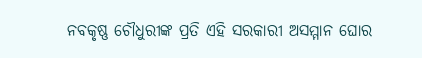ନବକୃଷ୍ଣ ଚୌଧୁରୀଙ୍କ ପ୍ରତି ଏହି ସରକାରୀ ଅସମ୍ମାନ ଘୋର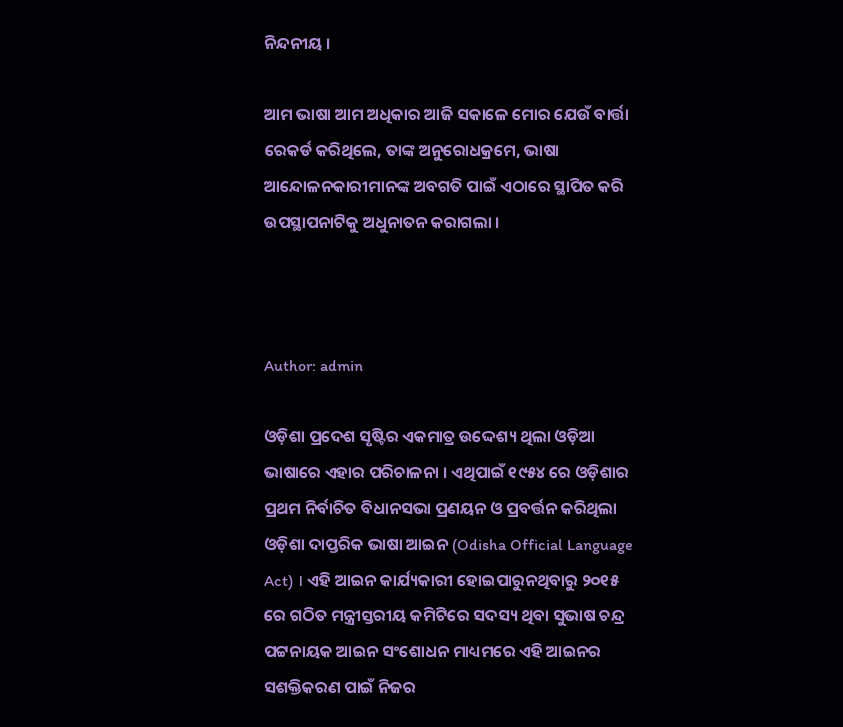ନିନ୍ଦନୀୟ ।

ଆମ ଭାଷା ଆମ ଅଧିକାର ଆଜି ସକାଳେ ମୋର ଯେଉଁ ବାର୍ତ୍ତା ରେକର୍ଡ କରିଥିଲେ, ତାଙ୍କ ଅନୁରୋଧକ୍ରମେ, ଭାଷା ଆନ୍ଦୋଳନକାରୀମାନଙ୍କ ଅବଗତି ପାଇଁ ଏଠାରେ ସ୍ଥାପିତ କରି  ଉପସ୍ଥାପନାଟିକୁ ଅଧୁନାତନ କରାଗଲା ।



Author: admin

ଓଡ଼ିଶା ପ୍ରଦେଶ ସୃଷ୍ଟିର ଏକମାତ୍ର ଉଦ୍ଦେଶ୍ୟ ଥିଲା ଓଡ଼ିଆ ଭାଷାରେ ଏହାର ପରିଚାଳନା । ଏଥିପାଇଁ ୧୯୫୪ ରେ ଓଡ଼ିଶାର ପ୍ରଥମ ନିର୍ବାଚିତ ବିଧାନସଭା ପ୍ରଣୟନ ଓ ପ୍ରବର୍ତ୍ତନ କରିଥିଲା ଓଡ଼ିଶା ଦାପ୍ତରିକ ଭାଷା ଆଇନ (Odisha Official Language Act) । ଏହି ଆଇନ କାର୍ଯ୍ୟକାରୀ ହୋଇପାରୁନଥିବାରୁ ୨୦୧୫ ରେ ଗଠିତ ମନ୍ତ୍ରୀସ୍ତରୀୟ କମିଟିରେ ସଦସ୍ୟ ଥିବା ସୁଭାଷ ଚନ୍ଦ୍ର ପଟ୍ଟନାୟକ ଆଇନ ସଂଶୋଧନ ମାଧ୍ୟମରେ ଏହି ଆଇନର ସଶକ୍ତିକରଣ ପାଇଁ ନିଜର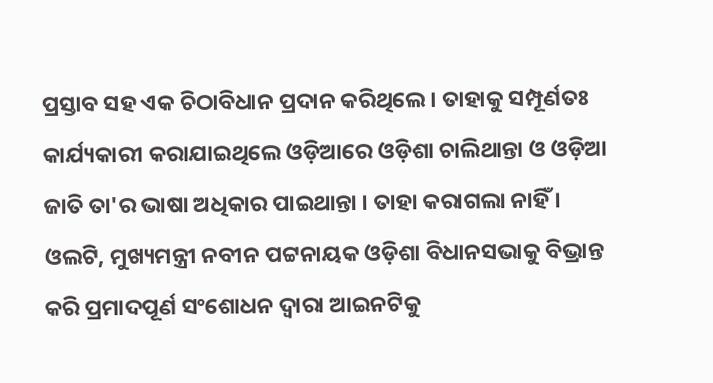ପ୍ରସ୍ତାବ ସହ ଏକ ଚିଠାବିଧାନ ପ୍ରଦାନ କରିଥିଲେ । ତାହାକୁ ସମ୍ପୂର୍ଣତଃ କାର୍ଯ୍ୟକାରୀ କରାଯାଇଥିଲେ ଓଡ଼ିଆରେ ଓଡ଼ିଶା ଚାଲିଥାନ୍ତା ଓ ଓଡ଼ିଆ ଜାତି ତା'ର ଭାଷା ଅଧିକାର ପାଇଥାନ୍ତା । ତାହା କରାଗଲା ନାହିଁ । ଓଲଟି, ମୁଖ୍ୟମନ୍ତ୍ରୀ ନବୀନ ପଟ୍ଟନାୟକ ଓଡ଼ିଶା ବିଧାନସଭାକୁ ବିଭ୍ରାନ୍ତ କରି ପ୍ରମାଦପୂର୍ଣ ସଂଶୋଧନ ଦ୍ଵାରା ଆଇନଟିକୁ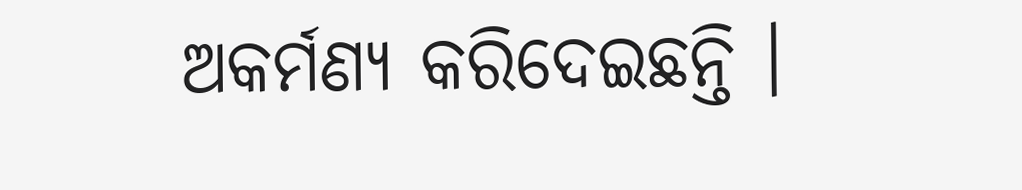ଅକର୍ମଣ୍ୟ କରିଦେଇଛନ୍ତି ।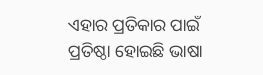ଏହାର ପ୍ରତିକାର ପାଇଁ ପ୍ରତିଷ୍ଠା ହୋଇଛି ଭାଷା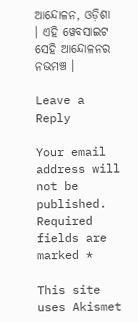ଆନ୍ଦୋଳନ, ଓଡ଼ିଶା । ଏହି ୱେବସାଇଟ ସେହି ଆନ୍ଦୋଳନର ନଭମଞ୍ଚ ।

Leave a Reply

Your email address will not be published. Required fields are marked *

This site uses Akismet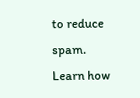to reduce spam. Learn how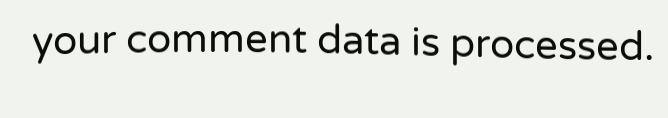your comment data is processed.